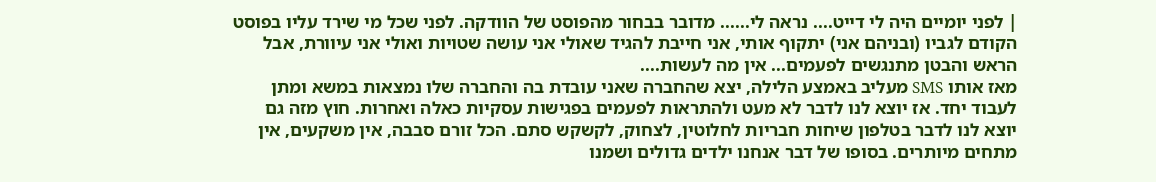| לפני יומיים היה לי דייט.... נראה לי...... מדובר בבחור מהפוסט של הוודקה. לפני שכל מי שירד עליו בפוסט הקודם לגביו (ובניהם אני) יתקוף אותי, אני חייבת להגיד שאולי אני עושה שטויות ואולי אני עיוורת, אבל הראש והבטן מתנגשים לפעמים... אין מה לעשות....
מאז אותו SMS מעליב באמצע הלילה, יצא שהחברה שאני עובדת בה והחברה שלו נמצאות במשא ומתן לעבוד יחד. אז יוצא לנו לדבר לא מעט ולהתראות לפעמים בפגישות עסקיות כאלה ואחרות. חוץ מזה גם יוצא לנו לדבר בטלפון שיחות חבריות לחלוטין, לצחוק, לקשקש סתם. הכל זורם סבבה, אין משקעים, אין מתחים מיותרים. בסופו של דבר אנחנו ילדים גדולים ושמנו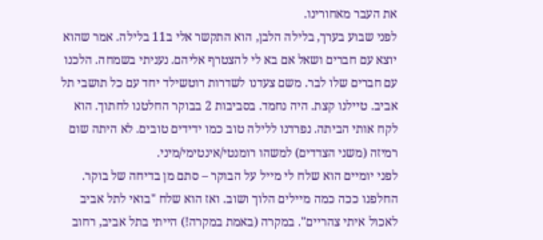את העבר מאחורינו.
לפני שבוע בערך, בלילה הלבן, הוא התקשר אלי ב11 בלילה. אמר שהוא יוצא עם חברים ושאל אם בא לי להצטרף אליהם. נעניתי בשמחה. הלכנו עם חברים שלו לבר. משם צעדנו לשדרות רוטשילד יחד עם כל תושבי תל אביב. טיילנו קצת. היה נחמד. בסביבות 2 בבוקר החלטנו לחתוך. הוא לקח אותי הביתה. נפרדנו ללילה טוב כמו ידידים טובים. לא היתה שום רמיזה (משני הצדדים) למשהו רומנטי/אינטימי/מיני.
לפני יומיים הוא שלח לי מייל על הבוקר – סתם מן בדיחה של בוקר. החלפנו ככה כמה מיילים הלוך ושוב. ואז הוא שלח "בואי לתל אביב לאכול איתי צהריים". במקרה (באמת במקרה!) הייתי בתל אביב, רחוב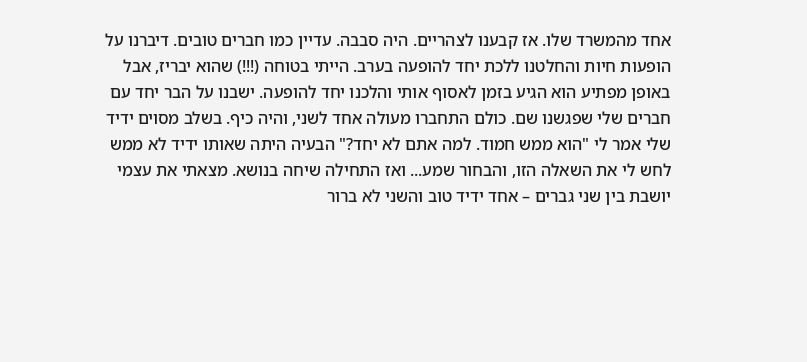אחד מהמשרד שלו. אז קבענו לצהריים. היה סבבה. עדיין כמו חברים טובים. דיברנו על הופעות חיות והחלטנו ללכת יחד להופעה בערב. הייתי בטוחה (!!!) שהוא יבריז, אבל באופן מפתיע הוא הגיע בזמן לאסוף אותי והלכנו יחד להופעה. ישבנו על הבר יחד עם חברים שלי שפגשנו שם. כולם התחברו מעולה אחד לשני, והיה כיף. בשלב מסוים ידיד שלי אמר לי "הוא ממש חמוד. למה אתם לא יחד?" הבעיה היתה שאותו ידיד לא ממש לחש לי את השאלה הזו, והבחור שמע... ואז התחילה שיחה בנושא. מצאתי את עצמי יושבת בין שני גברים – אחד ידיד טוב והשני לא ברור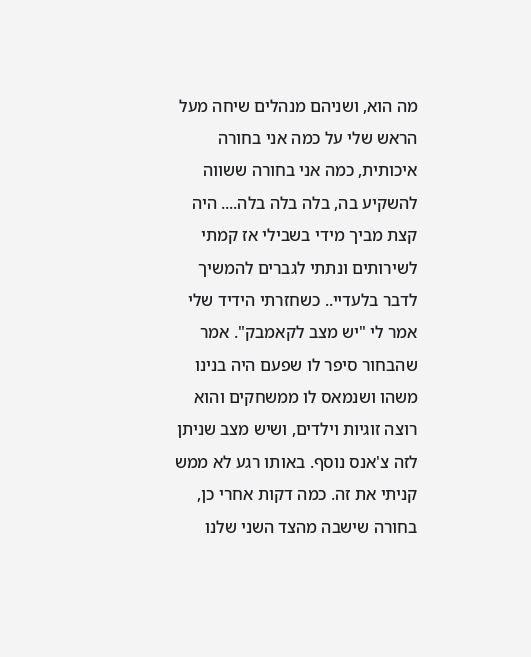מה הוא, ושניהם מנהלים שיחה מעל הראש שלי על כמה אני בחורה איכותית, כמה אני בחורה ששווה להשקיע בה, בלה בלה בלה.... היה קצת מביך מידי בשבילי אז קמתי לשירותים ונתתי לגברים להמשיך לדבר בלעדיי.. כשחזרתי הידיד שלי אמר לי "יש מצב לקאמבק". אמר שהבחור סיפר לו שפעם היה בנינו משהו ושנמאס לו ממשחקים והוא רוצה זוגיות וילדים, ושיש מצב שניתן לזה צ'אנס נוסף. באותו רגע לא ממש קניתי את זה. כמה דקות אחרי כן, בחורה שישבה מהצד השני שלנו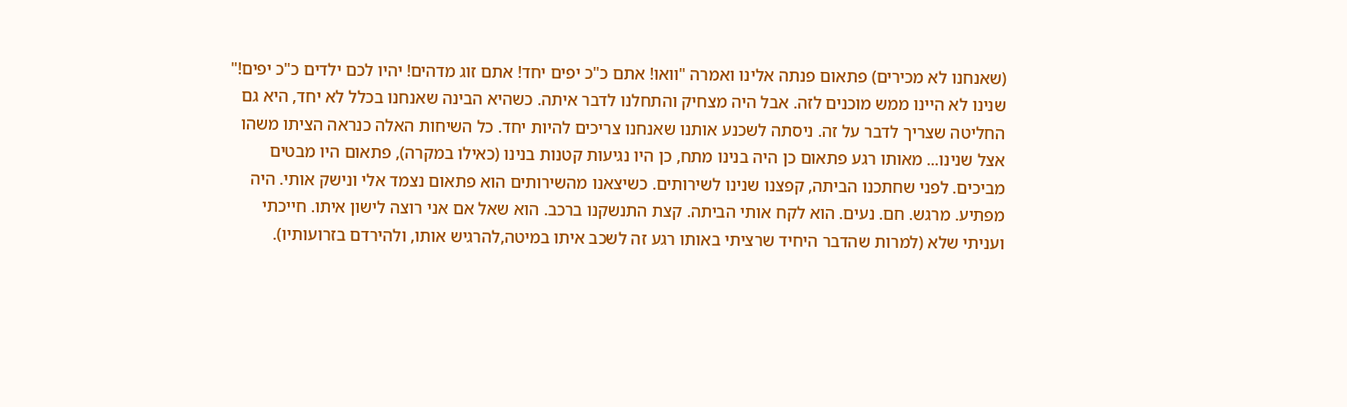(שאנחנו לא מכירים) פתאום פנתה אלינו ואמרה "וואו! אתם כ"כ יפים יחד! אתם זוג מדהים! יהיו לכם ילדים כ"כ יפים!" שנינו לא היינו ממש מוכנים לזה. אבל היה מצחיק והתחלנו לדבר איתה. כשהיא הבינה שאנחנו בכלל לא יחד, היא גם החליטה שצריך לדבר על זה. ניסתה לשכנע אותנו שאנחנו צריכים להיות יחד. כל השיחות האלה כנראה הציתו משהו אצל שנינו... מאותו רגע פתאום כן היה בנינו מתח, כן היו נגיעות קטנות בנינו (כאילו במקרה), פתאום היו מבטים מביכים. לפני שחתכנו הביתה, קפצנו שנינו לשירותים. כשיצאנו מהשירותים הוא פתאום נצמד אלי ונישק אותי. היה מפתיע. מרגש. חם. נעים. הוא לקח אותי הביתה. קצת התנשקנו ברכב. הוא שאל אם אני רוצה לישון איתו. חייכתי ועניתי שלא (למרות שהדבר היחיד שרציתי באותו רגע זה לשכב איתו במיטה,להרגיש אותו, ולהירדם בזרועותיו).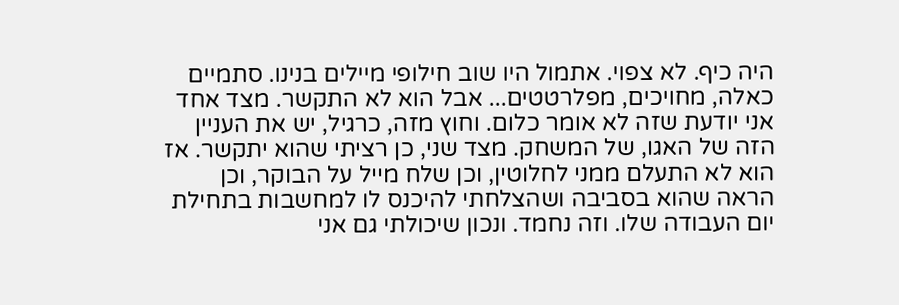היה כיף. לא צפוי. אתמול היו שוב חילופי מיילים בנינו. סתמיים כאלה, מחויכים, מפלרטטים... אבל הוא לא התקשר. מצד אחד אני יודעת שזה לא אומר כלום. וחוץ מזה, כרגיל, יש את העניין הזה של האגו, של המשחק. מצד שני, כן רציתי שהוא יתקשר. אז הוא לא התעלם ממני לחלוטין, וכן שלח מייל על הבוקר, וכן הראה שהוא בסביבה ושהצלחתי להיכנס לו למחשבות בתחילת יום העבודה שלו. וזה נחמד. ונכון שיכולתי גם אני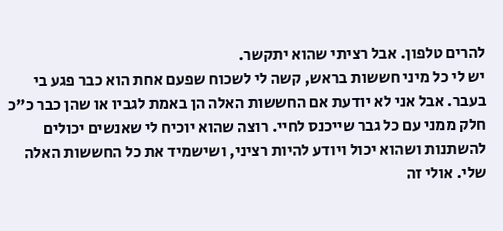להרים טלפון. אבל רציתי שהוא יתקשר.
יש לי כל מיני חששות בראש, קשה לי לשכוח שפעם אחת הוא כבר פגע בי בעבר. אבל אני לא יודעת אם החששות האלה הן באמת לגביו או שהן כבר כ"כ חלק ממני עם כל גבר שייכנס לחיי. רוצה שהוא יוכיח לי שאנשים יכולים להשתנות ושהוא יכול ויודע להיות רציני, ושישמיד את כל החששות האלה שלי. אולי זה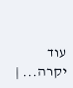עוד יקרה... |